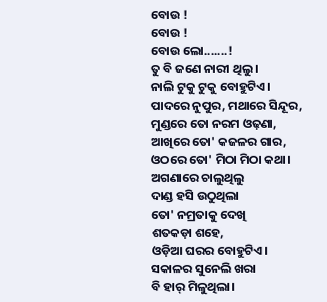ବୋଉ !
ବୋଉ !
ବୋଉ ଲୋ.......!
ତୁ ବି ଜଣେ ନାରୀ ଥିଲୁ ।
ନାଲି ଟୁକୁ ଟୁକୁ ବୋହୁଟିଏ।
ପାଦରେ ନୁପୁର, ମଥାରେ ସିନ୍ଦୂର,
ମୁଣ୍ଡରେ ତୋ ନରମ ଓଢ଼ଣା,
ଆଖିରେ ତୋ' କଜଳର ଗାର,
ଓଠରେ ତୋ' ମିଠା ମିଠା କଥା।
ଅଗଣାରେ ଚାଲୁଥିଲୁ
ଦାଣ୍ଡ ହସି ଉଠୁଥିଲା
ତୋ' ନମ୍ରତାକୁ ଦେଖି
ଶତକଡ଼ା ଶହେ,
ଓଡ଼ିଆ ଘରର ବୋହୁଟିଏ।
ସକାଳର ସୁନେଲି ଖରା
ବି ହାର୍ ମିଳୁଥିଲା।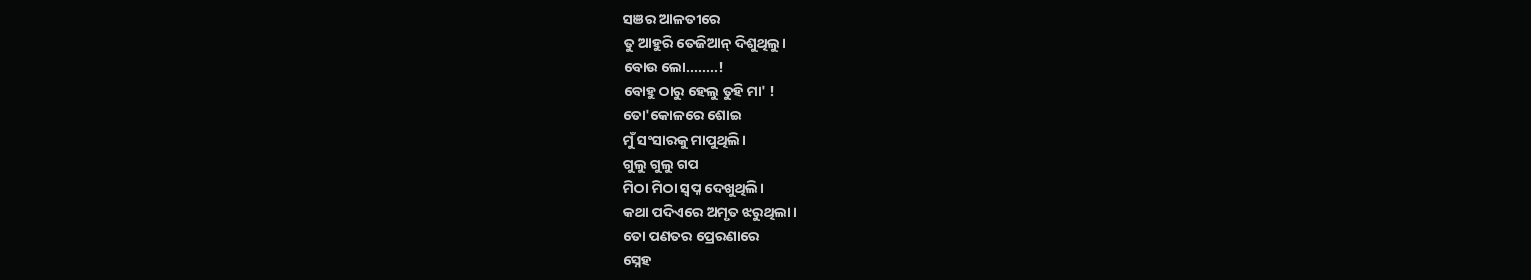ସଞର ଆଳତୀରେ
ତୁ ଆହୁରି ତେଜିଆନ୍ ଦିଶୁଥିଲୁ।
ବୋଉ ଲୋ........!
ବୋହୁ ଠାରୁ ହେଲୁ ତୁହି ମା' !
ତୋ'କୋଳରେ ଶୋଇ
ମୁଁ ସଂସାରକୁ ମାପୁଥିଲି।
ଗୁଲୁ ଗୁଲୁ ଗପ
ମିଠା ମିଠା ସ୍ଵପ୍ନ ଦେଖୁଥିଲି।
କଥା ପଦିଏରେ ଅମୃତ ଝରୁଥିଲା।
ତୋ ପଣତର ପ୍ରେରଣାରେ
ସ୍ନେହ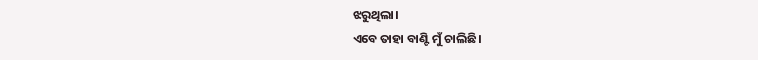ଝରୁଥିଲା।
ଏବେ ତାହା ବାଣ୍ଟି ମୁଁ ଚାଲିଛି।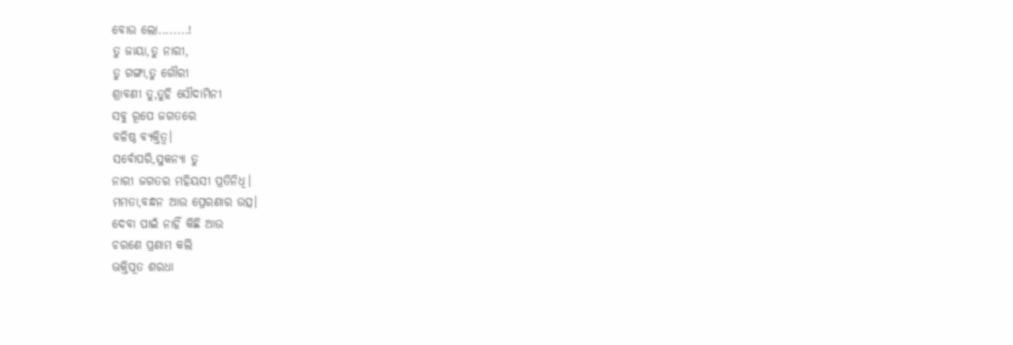ବୋଉ ଲୋ........!
ତୁ ଜାୟା,ତୁ ନାରୀ,
ତୁ ଗଙ୍ଗା,ତୁ ଗୌରୀ
ଶ୍ରାବଣୀ ତୁ,ତୁହି ସୌଦାମିନୀ
ସବୁ ରୂପେ ଜଗତରେ
ବଳିଷ୍ଠ ବ୍ୟକ୍ତିତ୍ଵ।
ସର୍ବୋପରି,ସୁକନ୍ୟା ତୁ
ନାରୀ ଜଗତର ମହିୟସୀ ପ୍ରତିନିଧି।
ମମତା,ବନ୍ଧନ ଆଉ ପ୍ରେରଣାର ଉତ୍ସ।
ଦେବା ପାଇଁ ନାହିଁ କିଛି ଆଉ
ଚରଣେ ପ୍ରଣାମ କଲି
ଭକ୍ତିପୂତ ଶରଧା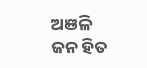ଅଞଳି
ଜନ ହିତ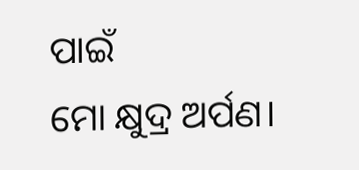ପାଇଁ
ମୋ କ୍ଷୁଦ୍ର ଅର୍ପଣ।